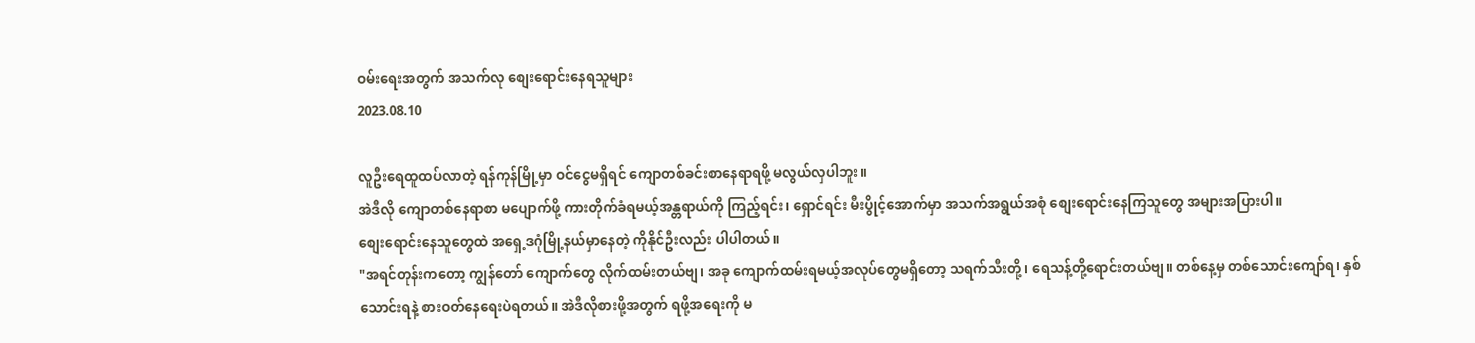ဝမ်းရေးအတွက် အသက်လု စျေးရောင်းနေရသူများ
2023.08.10

လူဦးရေထူထပ်လာတဲ့ ရန်ကုန်မြို့မှာ ဝင်ငွေမရှိရင် ကျောတစ်ခင်းစာနေရာရဖို့ မလွယ်လှပါဘူး။
အဲဒီလို ကျောတစ်နေရာစာ မပျောက်ဖို့ ကားတိုက်ခံရမယ့်အန္တရာယ်ကို ကြည့်ရင်း၊ ရှောင်ရင်း မီးပွိုင့်အောက်မှာ အသက်အရွယ်အစုံ စျေးရောင်းနေကြသူတွေ အများအပြားပါ။
စျေးရောင်းနေသူတွေထဲ အရှေ့ဒဂုံမြို့နယ်မှာနေတဲ့ ကိုနိုင်ဦးလည်း ပါပါတယ်။
"အရင်တုန်းကတော့ ကျွန်တော် ကျောက်တွေ လိုက်ထမ်းတယ်ဗျ၊ အခု ကျောက်ထမ်းရမယ့်အလုပ်တွေမရှိတော့ သရက်သီးတို့၊ ရေသန့်တို့ရောင်းတယ်ဗျ။ တစ်နေ့မှ တစ်သောင်းကျော်ရ၊ နှစ်သောင်းရနဲ့ စားဝတ်နေရေးပဲရတယ်။ အဲဒီလိုစားဖို့အတွက် ရဖို့အရေးကို မ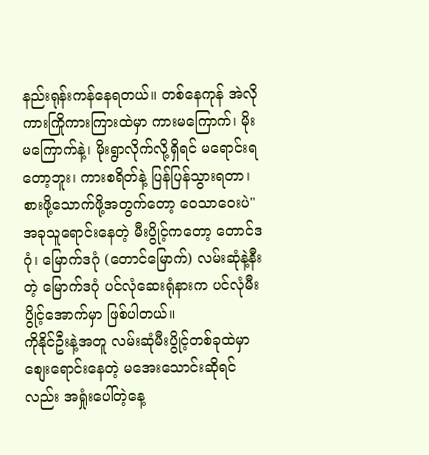နည်းရုန်းကန်နေရတယ်။ တစ်နေကုန် အဲလိုကားကြိုကားကြားထဲမှာ ကားမကြောက်၊ မိုးမကြောက်နဲ့၊ မိုးရွာလိုက်လို့ရှိရင် မရောင်းရတော့ဘူး၊ ကားစရိတ်နဲ့ ပြန်ပြန်သွားရတာ၊ စားဖို့သောက်ဖို့အတွက်တော့ ဝေသာဝေးပဲ"
အခုသူရောင်းနေတဲ့ မီးပွိုင့်ကတော့ တောင်ဒဂုံ၊ မြောက်ဒဂုံ (တောင်မြောက်) လမ်းဆုံနဲ့နီးတဲ့ မြောက်ဒဂုံ ပင်လုံဆေးရုံနားက ပင်လုံမီးပွိုင့်အောက်မှာ ဖြစ်ပါတယ်။
ကိုနိုင်ဦးနဲ့အတူ လမ်းဆုံမီးပွိုင့်တစ်ခုထဲမှာ စျေးရောင်းနေတဲ့ မအေးသောင်းဆိုရင်လည်း အရှုံးပေါ်တဲ့နေ့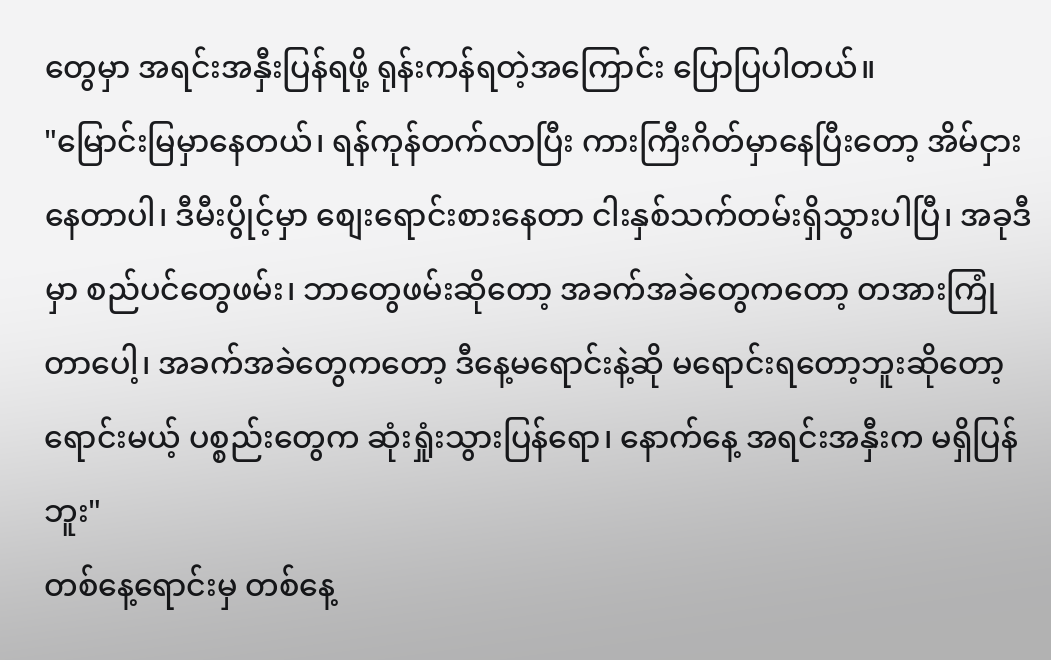တွေမှာ အရင်းအနှီးပြန်ရဖို့ ရုန်းကန်ရတဲ့အကြောင်း ပြောပြပါတယ်။
"မြောင်းမြမှာနေတယ်၊ ရန်ကုန်တက်လာပြီး ကားကြီးဂိတ်မှာနေပြီးတော့ အိမ်ငှား နေတာပါ၊ ဒီမီးပွိုင့်မှာ စျေးရောင်းစားနေတာ ငါးနှစ်သက်တမ်းရှိသွားပါပြီ၊ အခုဒီမှာ စည်ပင်တွေဖမ်း၊ ဘာတွေဖမ်းဆိုတော့ အခက်အခဲတွေကတော့ တအားကြုံတာပေါ့၊ အခက်အခဲတွေကတော့ ဒီနေ့မရောင်းနဲ့ဆို မရောင်းရတော့ဘူးဆိုတော့ ရောင်းမယ့် ပစ္စည်းတွေက ဆုံးရှုံးသွားပြန်ရော၊ နောက်နေ့ အရင်းအနှီးက မရှိပြန်ဘူး"
တစ်နေ့ရောင်းမှ တစ်နေ့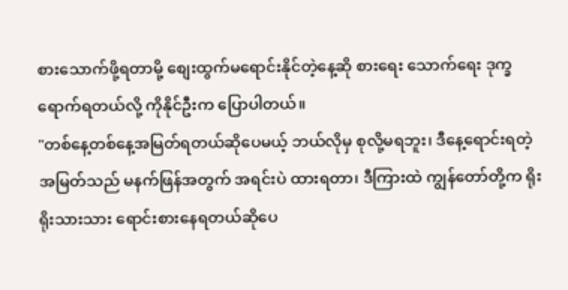စားသောက်ဖို့ရတာမို့ စျေးထွက်မရောင်းနိုင်တဲ့နေ့ဆို စားရေး သောက်ရေး ဒုက္ခရောက်ရတယ်လို့ ကိုနိုင်ဦးက ပြောပါတယ်။
"တစ်နေ့တစ်နေ့အမြတ်ရတယ်ဆိုပေမယ့် ဘယ်လိုမှ စုလို့မရဘူး၊ ဒီနေ့ရောင်းရတဲ့ အမြတ်သည် မနက်ဖြန်အတွက် အရင်းပဲ ထားရတာ၊ ဒီကြားထဲ ကျွန်တော်တို့က ရိုးရိုးသားသား ရောင်းစားနေရတယ်ဆိုပေ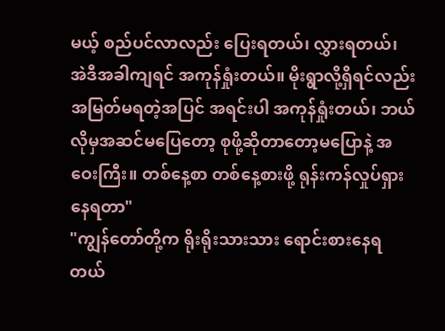မယ့် စည်ပင်လာလည်း ပြေးရတယ်၊ လွှားရတယ်၊ အဲဒီအခါကျရင် အကုန်ရှုံးတယ်။ မိုးရွာလို့ရှိရင်လည်း အမြတ်မရတဲ့အပြင် အရင်းပါ အကုန်ရှုံးတယ်၊ ဘယ်လိုမှအဆင်မပြေတော့ စုဖို့ဆိုတာတော့မပြောနဲ့ အဝေးကြီး။ တစ်နေ့စာ တစ်နေ့စားဖို့ ရုန်းကန်လှုပ်ရှားနေရတာ"
"ကျွန်တော်တို့က ရိုးရိုးသားသား ရောင်းစားနေရတယ်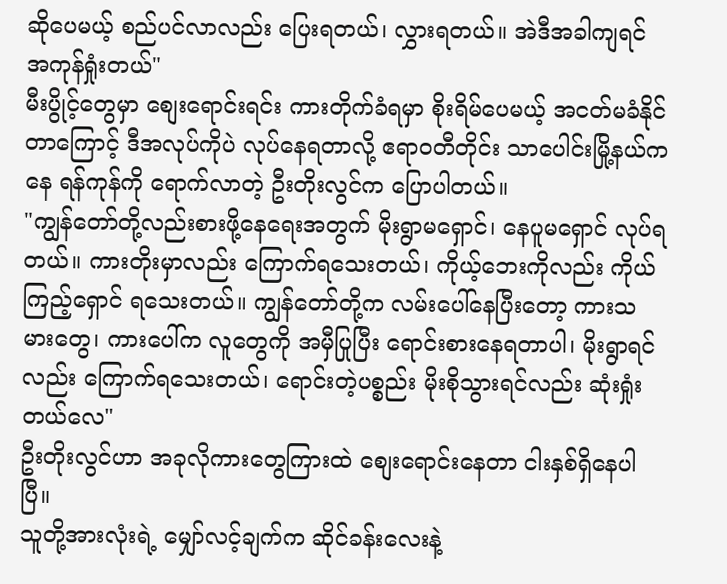ဆိုပေမယ့် စည်ပင်လာလည်း ပြေးရတယ်၊ လွှားရတယ်။ အဲဒီအခါကျရင် အကုန်ရှုံးတယ်"
မီးပွိုင့်တွေမှာ စျေးရောင်းရင်း ကားတိုက်ခံရမှာ စိုးရိမ်ပေမယ့် အငတ်မခံနိုင်တာကြောင့် ဒီအလုပ်ကိုပဲ လုပ်နေရတာလို့ ဧရာဝတီတိုင်း သာပေါင်းမြို့နယ်ကနေ ရန်ကုန်ကို ရောက်လာတဲ့ ဦးတိုးလွင်က ပြောပါတယ်။
"ကျွန်တော်တို့လည်းစားဖို့နေရေးအတွက် မိုးရွာမရှောင်၊ နေပူမရှောင် လုပ်ရတယ်။ ကားတိုးမှာလည်း ကြောက်ရသေးတယ်၊ ကိုယ့်ဘေးကိုလည်း ကိုယ်ကြည့်ရှောင် ရသေးတယ်။ ကျွန်တော်တို့က လမ်းပေါ်နေပြီးတော့ ကားသမားတွေ၊ ကားပေါ်က လူတွေကို အမှီပြုပြီး ရောင်းစားနေရတာပါ၊ မိုးရွာရင်လည်း ကြောက်ရသေးတယ်၊ ရောင်းတဲ့ပစ္စည်း မိုးစိုသွားရင်လည်း ဆုံးရှုံးတယ်လေ"
ဦးတိုးလွင်ဟာ အခုလိုကားတွေကြားထဲ စျေးရောင်းနေတာ ငါးနှစ်ရှိနေပါပြီ။
သူတို့အားလုံးရဲ့ မျှော်လင့်ချက်က ဆိုင်ခန်းလေးနဲ့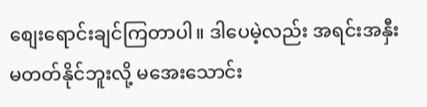စျေးရောင်းချင်ကြတာပါ။ ဒါပေမဲ့လည်း အရင်းအနှီး မတတ်နိုင်ဘူးလို့ မအေးသောင်း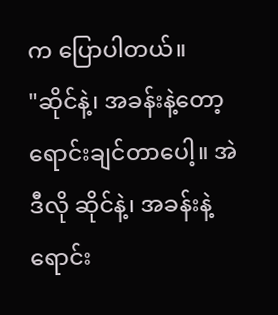က ပြောပါတယ်။
"ဆိုင်နဲ့၊ အခန်းနဲ့တော့ ရောင်းချင်တာပေါ့။ အဲဒီလို ဆိုင်နဲ့၊ အခန်းနဲ့ရောင်း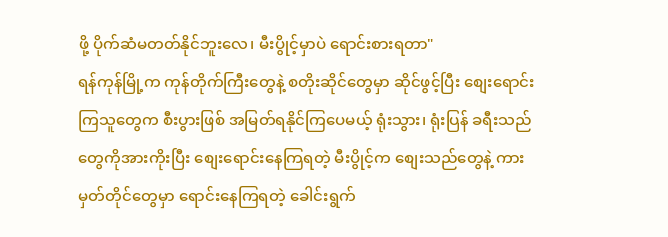ဖို့ ပိုက်ဆံမတတ်နိုင်ဘူးလေ၊ မီးပွိုင့်မှာပဲ ရောင်းစားရတာ"
ရန်ကုန်မြို့က ကုန်တိုက်ကြီးတွေနဲ့ စတိုးဆိုင်တွေမှာ ဆိုင်ဖွင့်ပြီး စျေးရောင်းကြသူတွေက စီးပွားဖြစ် အမြတ်ရနိုင်ကြပေမယ့် ရုံးသွား၊ ရုံးပြန် ခရီးသည်တွေကိုအားကိုးပြီး စျေးရောင်းနေကြရတဲ့ မီးပွိုင့်က စျေးသည်တွေနဲ့ ကားမှတ်တိုင်တွေမှာ ရောင်းနေကြရတဲ့ ခေါင်းရွက်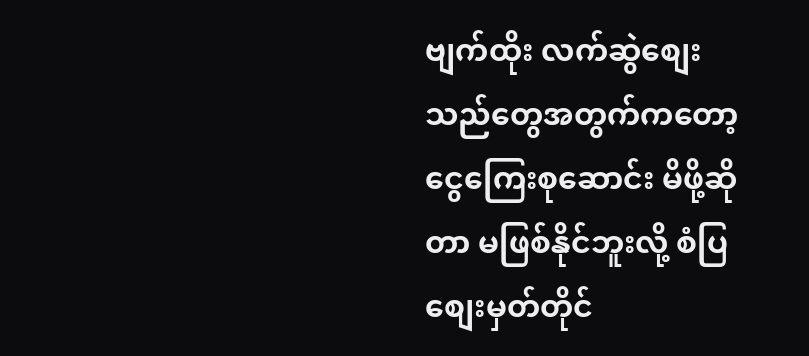ဗျက်ထိုး လက်ဆွဲစျေးသည်တွေအတွက်ကတော့ ငွေကြေးစုဆောင်း မိဖို့ဆိုတာ မဖြစ်နိုင်ဘူးလို့ စံပြစျေးမှတ်တိုင်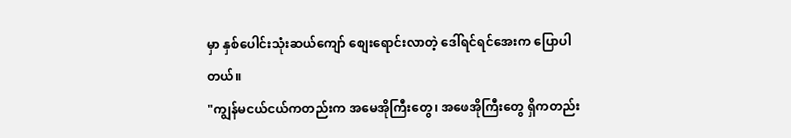မှာ နှစ်ပေါင်းသုံးဆယ်ကျော် စျေးရောင်းလာတဲ့ ဒေါ်ရင်ရင်အေးက ပြောပါတယ်။
"ကျွန်မငယ်ငယ်ကတည်းက အမေအိုကြီးတွေ၊ အဖေအိုကြီးတွေ ရှိကတည်း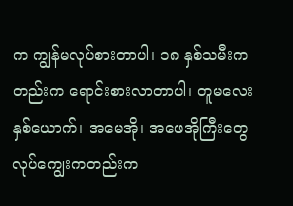က ကျွန်မလုပ်စားတာပါ၊ ၁၈ နှစ်သမီးကတည်းက ရောင်းစားလာတာပါ၊ တူမလေး နှစ်ယောက်၊ အမေအို၊ အဖေအိုကြီးတွေ လုပ်ကျွေးကတည်းက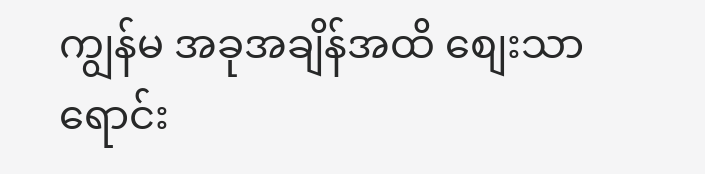ကျွန်မ အခုအချိန်အထိ စျေးသာရောင်း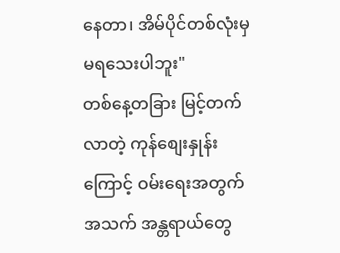နေတာ၊ အိမ်ပိုင်တစ်လုံးမှ မရသေးပါဘူး"
တစ်နေ့တခြား မြင့်တက်လာတဲ့ ကုန်စျေးနှုန်းကြောင့် ဝမ်းရေးအတွက် အသက် အန္တရာယ်တွေ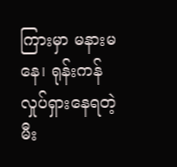ကြားမှာ မနားမနေ၊ ရုန်းကန်လှုပ်ရှားနေရတဲ့ မီး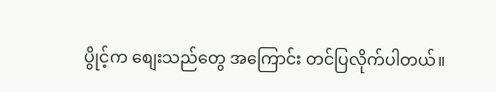ပွိုင့်က စျေးသည်တွေ အကြောင်း တင်ပြလိုက်ပါတယ်။